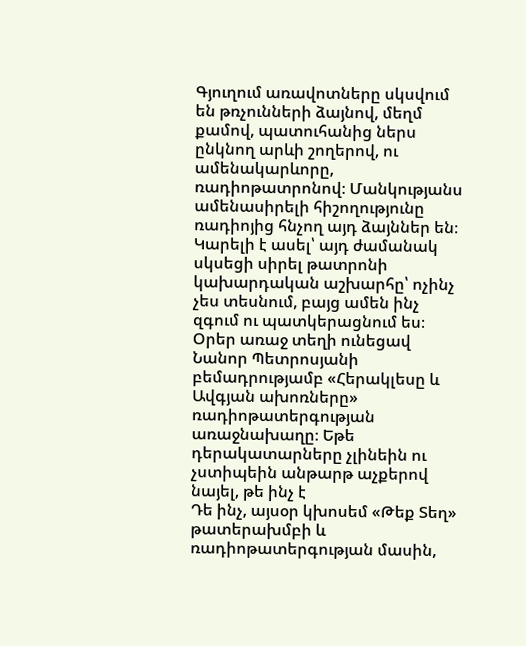Գյուղում առավոտները սկսվում են թռչունների ձայնով, մեղմ քամով, պատուհանից ներս ընկնող արևի շողերով, ու ամենակարևորը, ռադիոթատրոնով։ Մանկությանս ամենասիրելի հիշողությունը ռադիոյից հնչող այդ ձայններ են։ Կարելի է ասել՝ այդ ժամանակ սկսեցի սիրել թատրոնի կախարդական աշխարհը՝ ոչինչ չես տեսնում, բայց ամեն ինչ զգում ու պատկերացնում ես։ Օրեր առաջ տեղի ունեցավ Նանոր Պետրոսյանի բեմադրությամբ «Հերակլեսը և Ավգյան ախոռները» ռադիոթատերգության առաջնախաղը։ Եթե դերակատարները չլինեին ու չստիպեին անթարթ աչքերով նայել, թե ինչ է
Դե ինչ, այսօր կխոսեմ «Թեք Տեղ» թատերախմբի և ռադիոթատերգության մասին,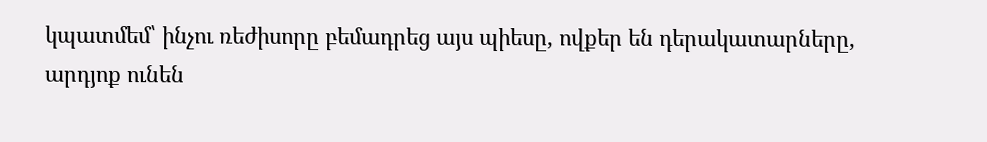կպատմեմ՝ ինչու ռեժիսորը բեմադրեց այս պիեսը, ովքեր են դերակատարները, արդյոք ունեն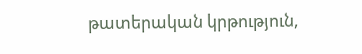թատերական կրթություն,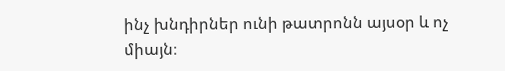ինչ խնդիրներ ունի թատրոնն այսօր և ոչ միայն։